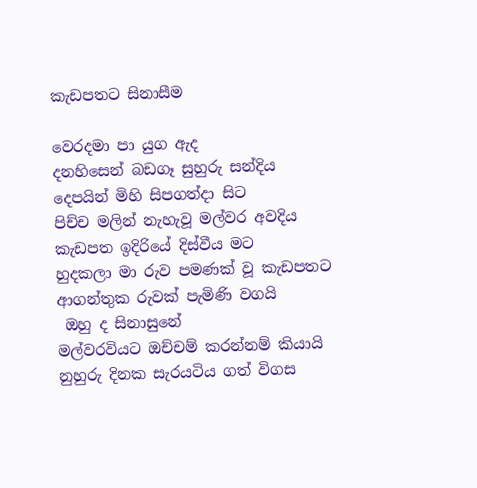කැඩපතට සිනාසීම

වෙරදමා පා යුග ඇද
දනහිසෙන් බඩගෑ සුහුරු සන්දිය
දෙපයින් මිහි සිපගත්දා සිට
පිච්ච මලින් නැහැවූ මල්වර අවදිය
කැඩපත ඉදිරියේ දිස්වීය මට
හුදකලා මා රුව පමණක් වූ කැඩපතට
ආගන්තුක රුවක් පැමිණි වගයි
 ඔහු ද සිනාසුනේ
මල්වරවියට ඔච්චම් කරන්නම් කියායි
නුහුරු දිනක සැරයටිය ගත් විගස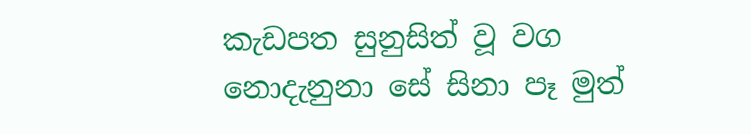කැඩපත සුනුසිත් වූ වග
නොදැනුනා සේ සිනා පෑ මුත්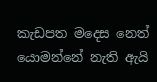කැඩපත මදෙස නෙත් යොමන්නේ නැති ඇයි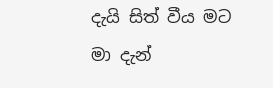දැයි සිත් වීය මට
මා දැන්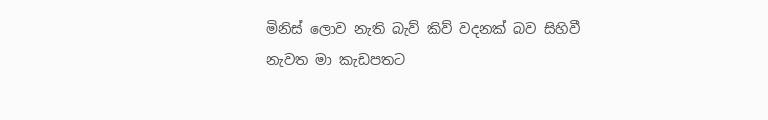මිනිස් ලොව නැති බැව් කිව් වදනක් බව සිහිවී
නැවත මා කැඩපතට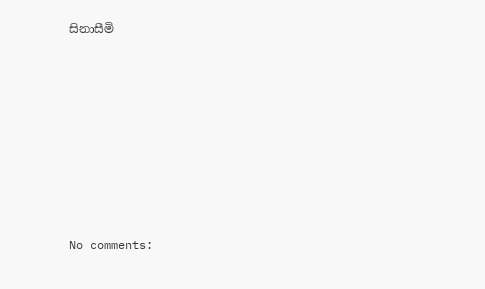සිනාසීමි








No comments: